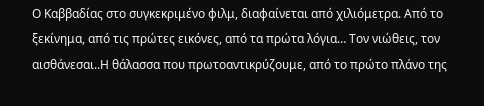Ο Καββαδίας στο συγκεκριμένο φιλμ, διαφαίνεται από χιλιόμετρα. Από το ξεκίνημα, από τις πρώτες εικόνες, από τα πρώτα λόγια… Τον νιώθεις, τον αισθάνεσαι..Η θάλασσα που πρωτοαντικρύζουμε, από το πρώτο πλάνο της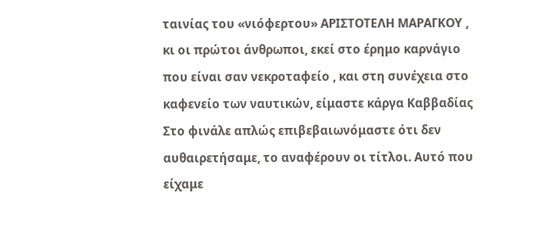ταινίας του «νιόφερτου» ΑΡΙΣΤΟΤΕΛΗ ΜΑΡΑΓΚΟΥ , κι οι πρώτοι άνθρωποι, εκεί στο έρημο καρνάγιο που είναι σαν νεκροταφείο , και στη συνέχεια στο καφενείο των ναυτικών, είμαστε κάργα Καββαδίας
Στο φινάλε απλώς επιβεβαιωνόμαστε ότι δεν αυθαιρετήσαμε, το αναφέρουν οι τίτλοι. Αυτό που είχαμε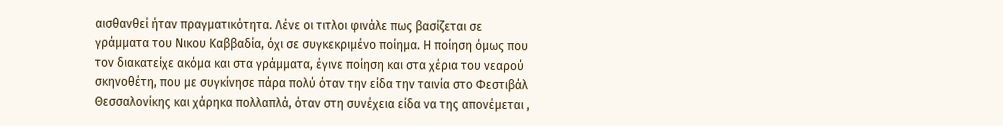αισθανθεί ήταν πραγματικότητα. Λένε οι τιτλοι φινάλε πως βασίζεται σε γράμματα του Νικου Καββαδία, όχι σε συγκεκριμένο ποίημα. Η ποίηση όμως που τον διακατείχε ακόμα και στα γράμματα, έγινε ποίηση και στα χέρια του νεαρού σκηνοθέτη, που με συγκίνησε πάρα πολύ όταν την είδα την ταινία στο Φεστιβάλ Θεσσαλονίκης και χάρηκα πολλαπλά, όταν στη συνέχεια είδα να της απονέμεται ,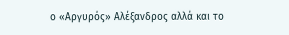ο «Αργυρός» Αλέξανδρος αλλά και το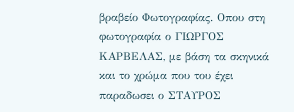βραβείο Φωτογραφίας. Οπου στη φωτογραφία ο ΓΙΩΡΓΟΣ ΚΑΡΒΕΛΑΣ, με βάση τα σκηνικά και το χρώμα που του έχει παραδωσει ο ΣΤΑΥΡΟΣ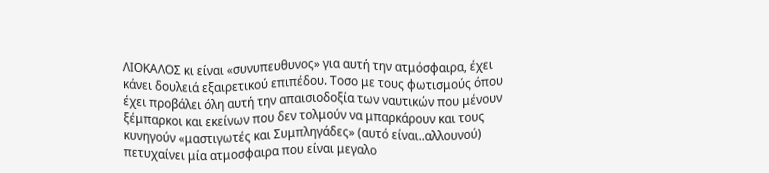ΛΙΟΚΑΛΟΣ κι είναι «συνυπευθυνος» για αυτή την ατμόσφαιρα, έχει κάνει δουλειά εξαιρετικού επιπέδου. Τοσο με τους φωτισμούς όπου έχει προβάλει όλη αυτή την απαισιοδοξία των ναυτικών που μένουν ξέμπαρκοι και εκείνων που δεν τολμούν να μπαρκάρουν και τους κυνηγούν «μαστιγωτές και Συμπληγάδες» (αυτό είναι..αλλουνού) πετυχαίνει μία ατμοσφαιρα που είναι μεγαλο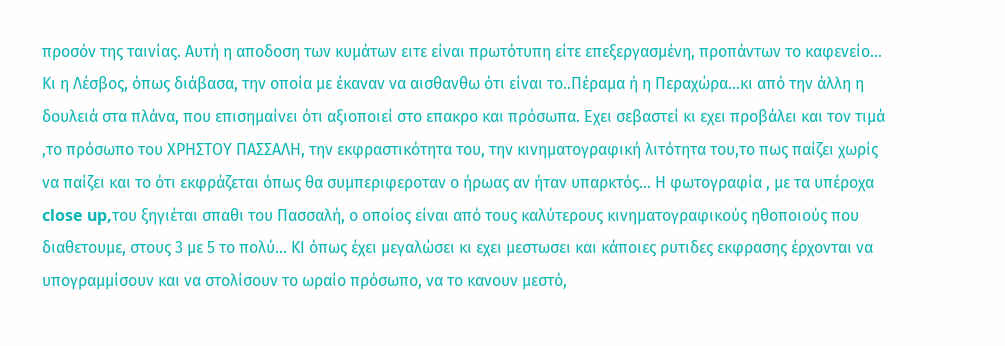προσόν της ταινίας. Αυτή η αποδοση των κυμάτων ειτε είναι πρωτότυπη είτε επεξεργασμένη, προπάντων το καφενείο… Κι η Λέσβος, όπως διάβασα, την οποία με έκαναν να αισθανθω ότι είναι το..Πέραμα ή η Περαχώρα…κι από την άλλη η δουλειά στα πλάνα, που επισημαίνει ότι αξιοποιεί στο επακρο και πρόσωπα. Εχει σεβαστεί κι εχει προβάλει και τον τιμά ,το πρόσωπο του ΧΡΗΣΤΟΥ ΠΑΣΣΑΛΗ, την εκφραστικότητα του, την κινηματογραφική λιτότητα του,το πως παίζει χωρίς να παίζει και το ότι εκφράζεται όπως θα συμπεριφεροταν ο ήρωας αν ήταν υπαρκτός… Η φωτογραφία , με τα υπέροχα close up,του ξηγιέται σπαθι του Πασσαλή, ο οποίος είναι από τους καλύτερους κινηματογραφικούς ηθοποιούς που διαθετουμε, στους 3 με 5 το πολύ… ΚΙ όπως έχει μεγαλώσει κι εχει μεστωσει και κάποιες ρυτιδες εκφρασης έρχονται να υπογραμμίσουν και να στολίσουν το ωραίο πρόσωπο, να το κανουν μεστό,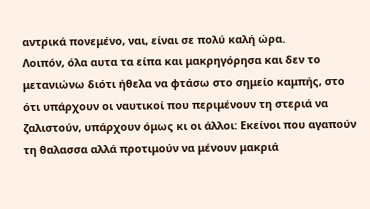αντρικά πονεμένο, ναι, είναι σε πολύ καλή ώρα.
Λοιπόν, όλα αυτα τα είπα και μακρηγόρησα και δεν το μετανιώνω διότι ήθελα να φτάσω στο σημείο καμπής, στο ότι υπάρχουν οι ναυτικοί που περιμένουν τη στεριά να ζαλιστούν, υπάρχουν όμως κι οι άλλοι: Εκείνοι που αγαπούν τη θαλασσα αλλά προτιμούν να μένουν μακριά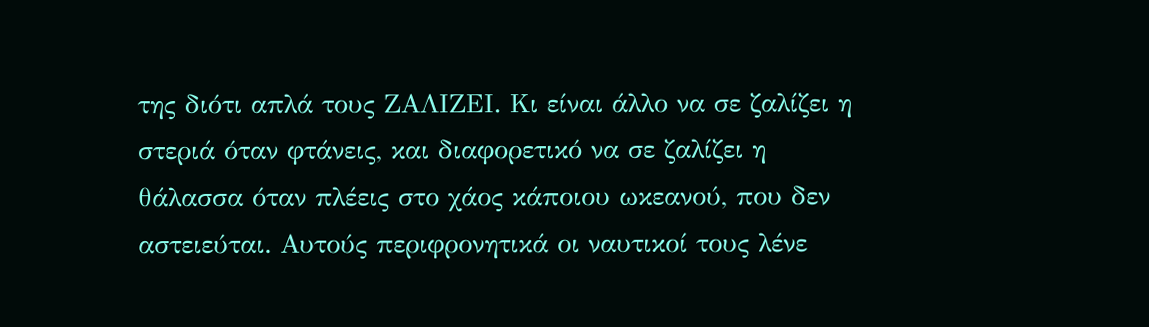της διότι απλά τους ΖΑΛΙΖΕΙ. Κι είναι άλλο να σε ζαλίζει η στεριά όταν φτάνεις, και διαφορετικό να σε ζαλίζει η θάλασσα όταν πλέεις στο χάος κάποιου ωκεανού, που δεν αστειεύται. Αυτούς περιφρονητικά οι ναυτικοί τους λένε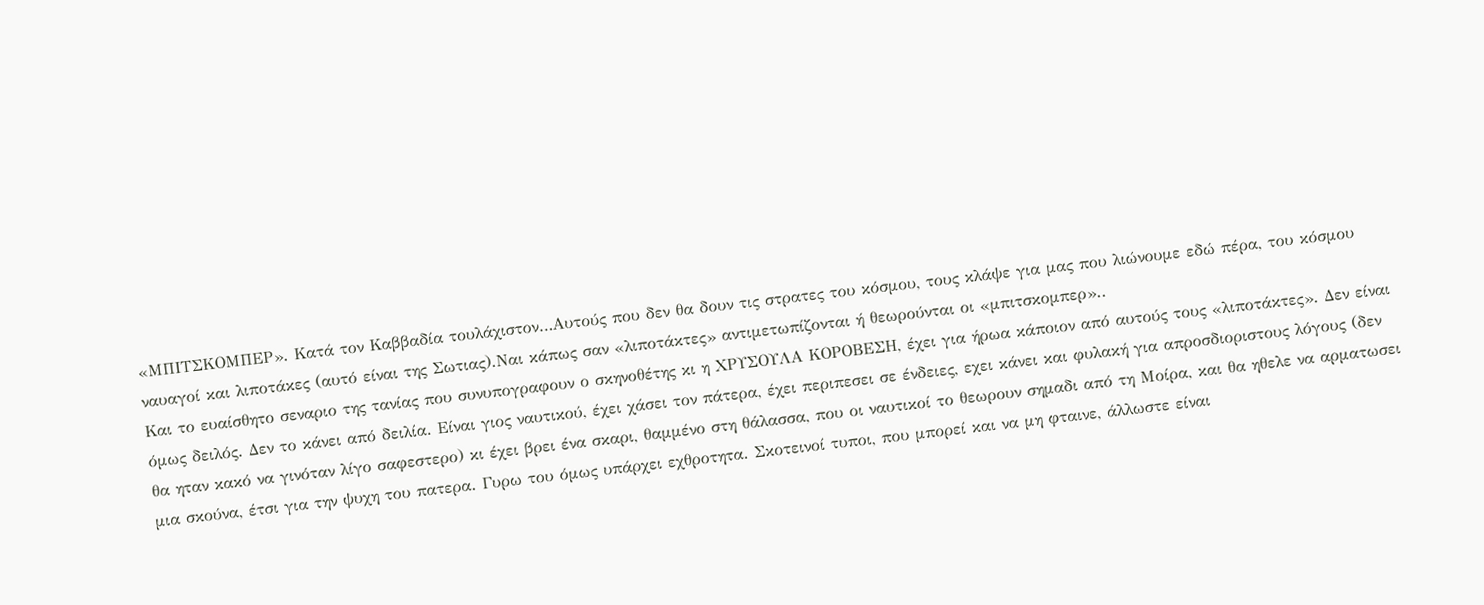«ΜΠΙΤΣΚΟΜΠΕΡ». Κατά τον Καββαδία τουλάχιστον…Αυτούς που δεν θα δουν τις στρατες του κόσμου, τους κλάψε για μας που λιώνουμε εδώ πέρα, του κόσμου ναυαγοί και λιποτάκες (αυτό είναι της Σωτιας).Ναι κάπως σαν «λιποτάκτες» αντιμετωπίζονται ή θεωρούνται οι «μπιτσκομπερ»..
Και το ευαίσθητο σεναριο της τανίας που συνυπογραφουν ο σκηνοθέτης κι η ΧΡΥΣΟΥΛΑ ΚΟΡΟΒΕΣΗ, έχει για ήρωα κάποιον από αυτούς τους «λιποτάκτες». Δεν είναι όμως δειλός. Δεν το κάνει από δειλία. Είναι γιος ναυτικού, έχει χάσει τον πάτερα, έχει περιπεσει σε ένδειες, εχει κάνει και φυλακή για απροσδιοριστους λόγους (δεν θα ηταν κακό να γινόταν λίγο σαφεστερο) κι έχει βρει ένα σκαρι, θαμμένο στη θάλασσα, που οι ναυτικοί το θεωρουν σημαδι από τη Μοίρα, και θα ηθελε να αρματωσει μια σκούνα, έτσι για την ψυχη του πατερα. Γυρω του όμως υπάρχει εχθροτητα. Σκοτεινοί τυποι, που μπορεί και να μη φταινε, άλλωστε είναι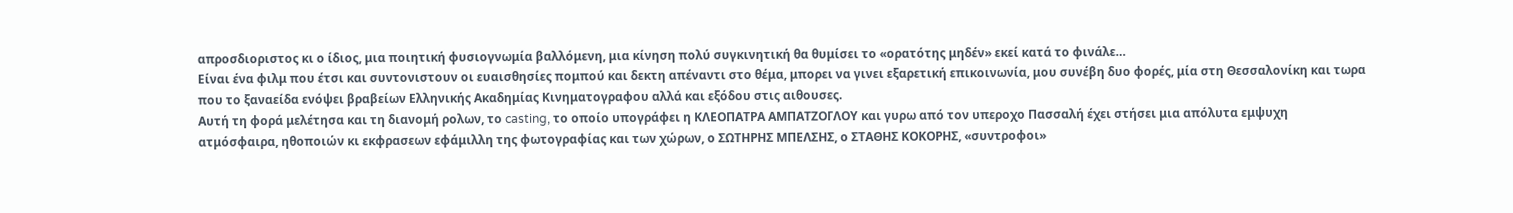απροσδιοριστος κι ο ίδιος, μια ποιητική φυσιογνωμία βαλλόμενη, μια κίνηση πολύ συγκινητική θα θυμίσει το «ορατότης μηδέν» εκεί κατά το φινάλε…
Είναι ένα φιλμ που έτσι και συντονιστουν οι ευαισθησίες πομπού και δεκτη απέναντι στο θέμα, μπορει να γινει εξαρετική επικοινωνία, μου συνέβη δυο φορές, μία στη Θεσσαλονίκη και τωρα που το ξαναείδα ενόψει βραβείων Ελληνικής Ακαδημίας Κινηματογραφου αλλά και εξόδου στις αιθουσες.
Αυτή τη φορά μελέτησα και τη διανομή ρολων, το casting, το οποίο υπογράφει η ΚΛΕΟΠΑΤΡΑ ΑΜΠΑΤΖΟΓΛΟΥ και γυρω από τον υπεροχο Πασσαλή έχει στήσει μια απόλυτα εμψυχη ατμόσφαιρα, ηθοποιών κι εκφρασεων εφάμιλλη της φωτογραφίας και των χώρων, ο ΣΩΤΗΡΗΣ ΜΠΕΛΣΗΣ, ο ΣΤΑΘΗΣ ΚΟΚΟΡΗΣ, «συντροφοι»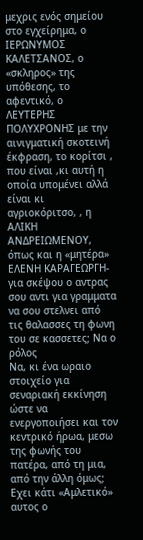μεχρις ενός σημείου στο εγχείρημα, ο ΙΕΡΩΝΥΜΟΣ ΚΑΛΕΤΣΑΝΟΣ, ο «σκληρος» της υπόθεσης, το αφεντικό, ο ΛΕΥΤΕΡΗΣ ΠΟΛΥΧΡΟΝΗΣ με την αινιγματική σκοτεινή έκφραση, το κορίτσι , που είναι ,κι αυτή η οποία υπομένει αλλά είναι κι αγριοκόριτσο, , η ΑΛΙΚΗ ΑΝΔΡΕΙΩΜΕΝΟΥ, όπως και η «μητέρα» ΕΛΕΝΗ ΚΑΡΑΓΕΩΡΓΗ- για σκέψου ο αντρας σου αντι για γραμματα να σου στελνει από τις θαλασσες τη φωνη του σε κασσετες; Να ο ρόλος
Να, κι ένα ωραιο στοιχείο για σεναριακή εκκίνηση ώστε να ενεργοποιήσει και τον κεντρικό ήρωα, μεσω της φωνής του πατέρα, από τη μια, από την άλλη όμως; Εχει κάτι «Αμλετικό» αυτος ο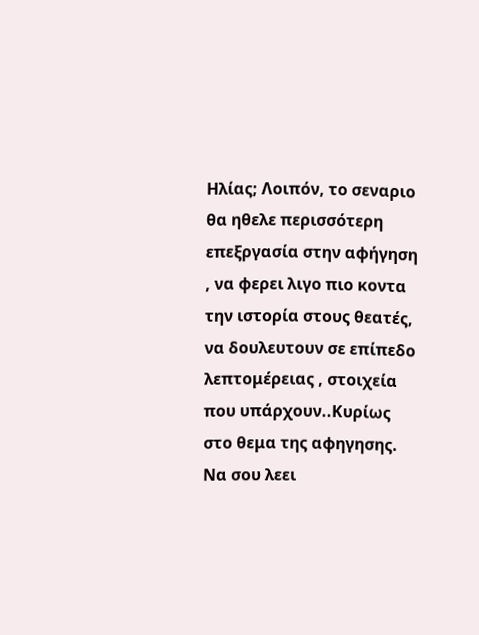Ηλίας; Λοιπόν, το σεναριο θα ηθελε περισσότερη επεξργασία στην αφήγηση , να φερει λιγο πιο κοντα την ιστορία στους θεατές, να δουλευτουν σε επίπεδο λεπτομέρειας , στοιχεία που υπάρχουν..Κυρίως στο θεμα της αφηγησης. Να σου λεει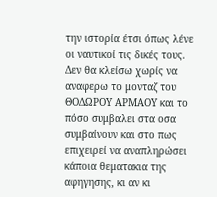την ιστορία έτσι όπως λένε οι ναυτικοί τις δικές τους.
Δεν θα κλείσω χωρίς να αναφερω το μονταζ του ΘΟΔΩΡΟΥ ΑΡΜΑΟΥ και το πόσο συμβαλει στα οσα συμβαίνουν και στο πως επιχειρεί να αναπληρώσει κάποια θεματακια της αφηγησης, κι αν κι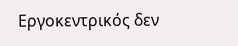Εργοκεντρικός δεν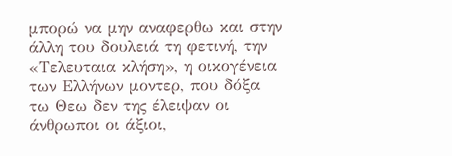μπορώ να μην αναφερθω και στην άλλη του δουλειά τη φετινή, την «Τελευταια κλήση», η οικογένεια των Ελλήνων μοντερ, που δόξα τω Θεω δεν της έλειψαν οι άνθρωποι οι άξιοι,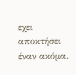εχει αποκτήσει έναν ακόμα.